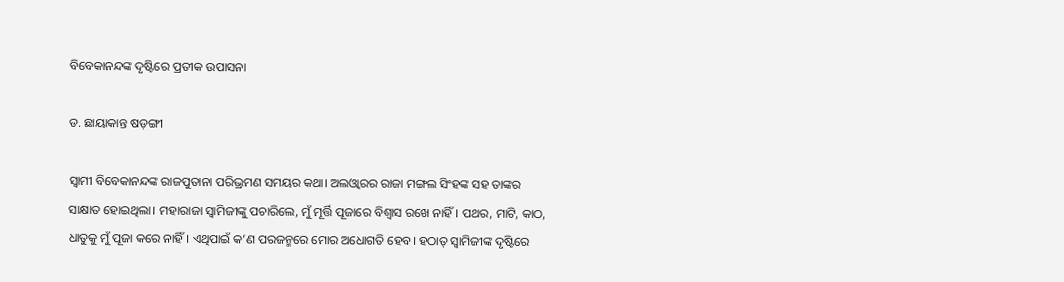ବିବେକାନନ୍ଦଙ୍କ ଦୃଷ୍ଟିରେ ପ୍ରତୀକ ଉପାସନା

ଡ. ଛାୟାକାନ୍ତ ଷଡ଼ଙ୍ଗୀ

ସ୍ୱାମୀ ବିବେକାନନ୍ଦଙ୍କ ରାଜପୁତାନା ପରିଭ୍ରମଣ ସମୟର କଥା। ଅଲଓ୍ବାରର ରାଜା ମଙ୍ଗଲ ସିଂହଙ୍କ ସହ ତାଙ୍କର ସାକ୍ଷାତ ହୋଇଥିଲା। ମହାରାଜା ସ୍ବାମିଜୀଙ୍କୁ ପଚାରିଲେ, ମୁଁ ମୂର୍ତ୍ତି ପୂଜାରେ ବିଶ୍ୱାସ ରଖେ ନାହିଁ। ପଥର, ମାଟି, କାଠ, ଧାତୁକୁ ମୁଁ ପୂଜା କରେ ନାହିଁ। ଏଥିପାଇଁ କ’ଣ ପରଜନ୍ମରେ ମୋର ଅଧୋଗତି ହେବ। ହଠାତ୍‌ ସ୍ବାମିଜୀଙ୍କ ଦୃଷ୍ଟିରେ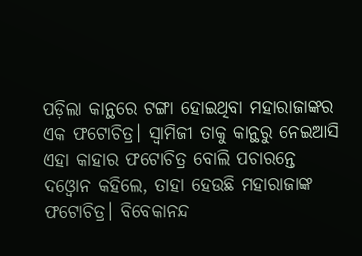ପଡ଼ିଲା କାନ୍ଥରେ ଟଙ୍ଗା ହୋଇଥିବା ମହାରାଜାଙ୍କର ଏକ ଫଟୋଚିତ୍ର। ସ୍ବାମିଜୀ ତାକୁ କାନ୍ଥରୁ ନେଇଆସି ଏହା କାହାର ଫଟୋଚିତ୍ର ବୋଲି ପଚାରନ୍ତେ ଦଓ୍ବୋନ କହିଲେ, ତାହା ହେଉଛି ମହାରାଜାଙ୍କ ଫଟୋଚିତ୍ର। ବିବେକାନନ୍ଦ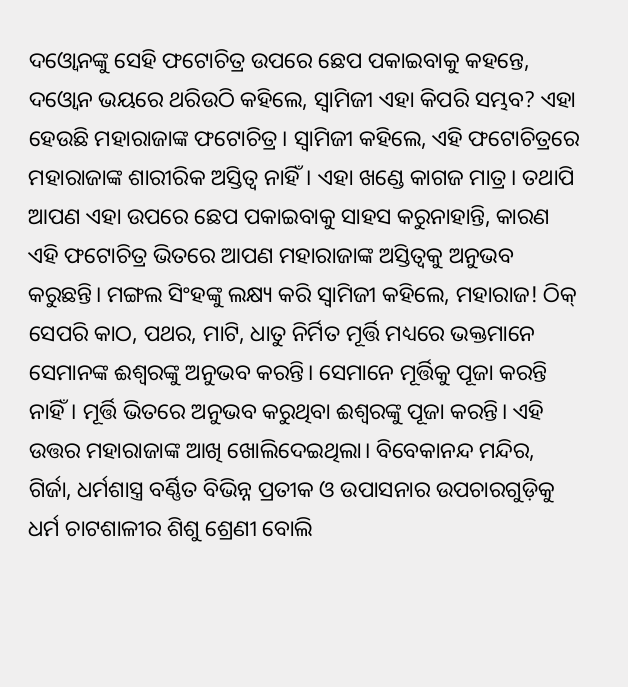ଦଓ୍ବୋନଙ୍କୁ ସେହି ଫଟୋଚିତ୍ର ଉପରେ ଛେପ ପକାଇବାକୁ କହନ୍ତେ, ଦଓ୍ବୋନ ଭୟରେ ଥରିଉଠି କହିଲେ, ସ୍ବାମିଜୀ ଏହା କିପରି ସମ୍ଭବ? ଏହା ହେଉଛି ମହାରାଜାଙ୍କ ଫଟୋଚିତ୍ର। ସ୍ବାମିଜୀ କହିଲେ, ଏହି ଫଟୋଚିତ୍ରରେ ମହାରାଜାଙ୍କ ଶାରୀରିକ ଅସ୍ତିତ୍ୱ ନାହିଁ। ଏହା ଖଣ୍ଡେ କାଗଜ ମାତ୍ର। ତଥାପି ଆପଣ ଏହା ଉପରେ ଛେପ ପକାଇବାକୁ ସାହସ କରୁନାହାନ୍ତି, କାରଣ ଏହି ଫଟୋଚିତ୍ର ଭିତରେ ଆପଣ ମହାରାଜାଙ୍କ ଅସ୍ତିତ୍ୱକୁ ଅନୁଭବ କରୁଛନ୍ତି। ମଙ୍ଗଲ ସିଂହଙ୍କୁ ଲକ୍ଷ୍ୟ କରି ସ୍ବାମିଜୀ କହିଲେ, ମହାରାଜ! ଠିକ୍‌ ସେପରି କାଠ, ପଥର, ମାଟି, ଧାତୁ ନିର୍ମିତ ମୂର୍ତ୍ତି ମଧ୍ୟରେ ଭକ୍ତମାନେ ସେମାନଙ୍କ ଈଶ୍ୱରଙ୍କୁ ଅନୁଭବ କରନ୍ତି। ସେମାନେ ମୂର୍ତ୍ତିକୁ ପୂଜା କରନ୍ତି ନାହିଁ। ମୂର୍ତ୍ତି ଭିତରେ ଅନୁଭବ କରୁଥିବା ଈଶ୍ୱରଙ୍କୁ ପୂଜା କରନ୍ତି। ଏହି ଉତ୍ତର ମହାରାଜାଙ୍କ ଆଖି ଖୋଲିଦେଇଥିଲା। ବିବେକାନନ୍ଦ ମନ୍ଦିର, ଗିର୍ଜା, ଧର୍ମଶାସ୍ତ୍ର ବର୍ଣ୍ଣିତ ବିଭିନ୍ନ ପ୍ରତୀକ ଓ ଉପାସନାର ଉପଚାରଗୁଡ଼ିକୁ ଧର୍ମ ଚାଟଶାଳୀର ଶିଶୁ ଶ୍ରେଣୀ ବୋଲି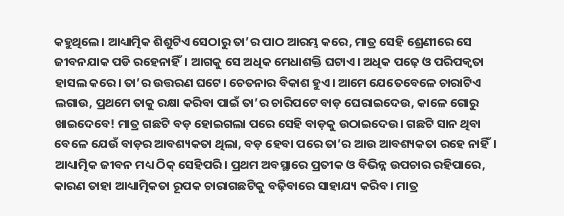କହୁଥିଲେ। ଆଧ୍ୟାତ୍ମିକ ଶିଶୁଟିଏ ସେଠାରୁ ତା’ର ପାଠ ଆରମ୍ଭ କରେ, ମାତ୍ର ସେହି ଶ୍ରେଣୀରେ ସେ ଜୀବନଯାକ ପଡି ରହେନାହିଁ। ଆଗକୁ ସେ ଅଧିକ ମେଧାଶକ୍ତି ଘଟାଏ। ଅଧିକ ପଢ଼େ ଓ ପରିପକ୍ୱତା ହାସଲ କରେ। ତା’ର ଉତ୍ତରଣ ଘଟେ। ଚେତନାର ବିକାଶ ହୁଏ। ଆମେ ଯେତେବେଳେ ଚାରାଟିଏ ଲଗାଉ, ପ୍ରଥମେ ତାକୁ ରକ୍ଷା କରିବା ପାଇଁ ତା’ର ଚାରିପଟେ ବାଡ଼ ଘେରାଇଦେଉ, କାଳେ ଗୋରୁ ଖାଇଦେବେ! ମାତ୍ର ଗଛଟି ବଡ଼ ହୋଇଗଲା ପରେ ସେହି ବାଡ଼କୁ ଉଠାଇଦେଉ। ଗଛଟି ସାନ ଥିବା ବେଳେ ଯେଉଁ ବାଡ଼ର ଆବଶ୍ୟକତା ଥିଲା, ବଡ଼ ହେବା ପରେ ତା’ର ଆଉ ଆବଶ୍ୟକତା ରହେ ନାହିଁ। ଆଧ୍ୟାତ୍ମିକ ଜୀବନ ମଧ୍ୟ ଠିକ୍‌ ସେହିପରି। ପ୍ରଥମ ଅବସ୍ଥାରେ ପ୍ରତୀକ ଓ ବିଭିନ୍ନ ଉପଚାର ରହିପାରେ, କାରଣ ତାହା ଆଧ୍ୟାତ୍ମିକତା ରୂପକ ଚାରାଗଛଟିକୁ ବଢ଼ିବାରେ ସାହାଯ୍ୟ କରିବ। ମାତ୍ର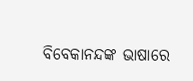ବିବେକାନନ୍ଦଙ୍କ ଭାଷାରେ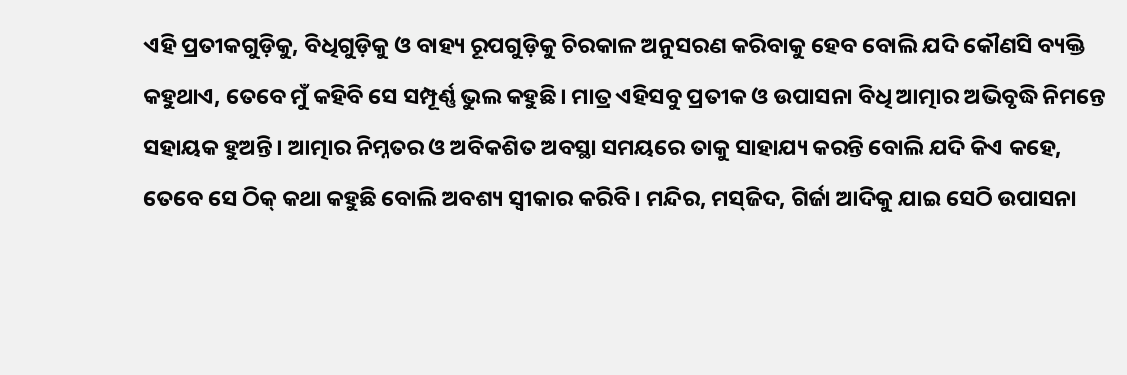ଏହି ପ୍ରତୀକଗୁଡ଼ିକୁ, ବିଧିଗୁଡ଼ିକୁ ଓ ବାହ୍ୟ ରୂପଗୁଡ଼ିକୁ ଚିରକାଳ ଅନୁସରଣ କରିବାକୁ ହେବ ବୋଲି ଯଦି କୌଣସି ବ୍ୟକ୍ତି କହୁଥାଏ, ତେବେ ମୁଁ କହିବି ସେ ସମ୍ପୂର୍ଣ୍ଣ ଭୁଲ କହୁଛି। ମାତ୍ର ଏହିସବୁ ପ୍ରତୀକ ଓ ଉପାସନା ବିଧି ଆତ୍ମାର ଅଭିବୃଦ୍ଧି ନିମନ୍ତେ ସହାୟକ ହୁଅନ୍ତି। ଆତ୍ମାର ନିମ୍ନତର ଓ ଅବିକଶିତ ଅବସ୍ଥା ସମୟରେ ତାକୁ ସାହାଯ୍ୟ କରନ୍ତି ବୋଲି ଯଦି କିଏ କହେ, ତେବେ ସେ ଠିକ୍‌ କଥା କହୁଛି ବୋଲି ଅବଶ୍ୟ ସ୍ବୀକାର କରିବି। ମନ୍ଦିର, ମସ୍‌ଜିଦ, ଗିର୍ଜା ଆଦିକୁ ଯାଇ ସେଠି ଉପାସନା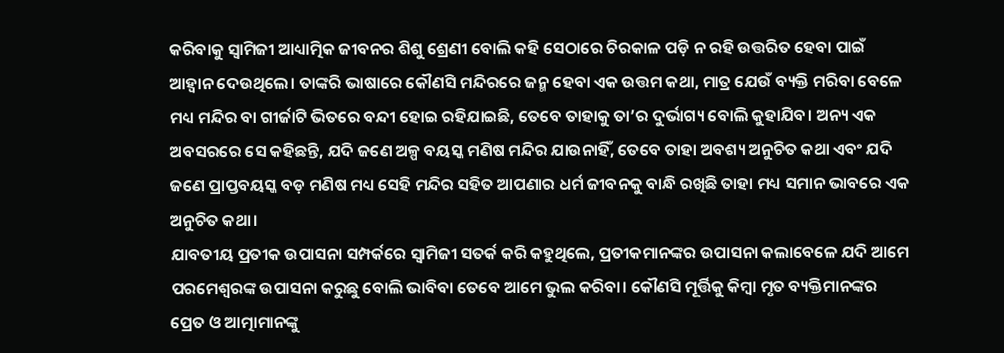କରିବାକୁ ସ୍ବାମିଜୀ ଆଧ୍ୟାତ୍ମିକ ଜୀବନର ଶିଶୁ ଶ୍ରେଣୀ ବୋଲି କହି ସେଠାରେ ଚିରକାଳ ପଡ଼ି ନ ରହି ଉତ୍ତରିତ ହେବା ପାଇଁ ଆହ୍ବାନ ଦେଉଥିଲେ। ତାଙ୍କରି ଭାଷାରେ କୌଣସି ମନ୍ଦିରରେ ଜନ୍ମ ହେବା ଏକ ଉତ୍ତମ କଥା, ମାତ୍ର ଯେଉଁ ବ୍ୟକ୍ତି ମରିବା ବେଳେ ମଧ୍ୟ ମନ୍ଦିର ବା ଗୀର୍ଜାଟି ଭିତରେ ବନ୍ଦୀ ହୋଇ ରହିଯାଇଛି, ତେବେ ତାହାକୁ ତା’ର ଦୁର୍ଭାଗ୍ୟ ବୋଲି କୁହାଯିବ। ଅନ୍ୟ ଏକ ଅବସରରେ ସେ କହିଛନ୍ତି, ଯଦି ଜଣେ ଅଳ୍ପ ବୟସ୍କ ମଣିଷ ମନ୍ଦିର ଯାଉନାହିଁ, ତେବେ ତାହା ଅବଶ୍ୟ ଅନୁଚିତ କଥା ଏବଂ ଯଦି ଜଣେ ପ୍ରାପ୍ତବୟସ୍କ ବଡ଼ ମଣିଷ ମଧ୍ୟ ସେହି ମନ୍ଦିର ସହିତ ଆପଣାର ଧର୍ମ ଜୀବନକୁ ବାନ୍ଧି ରଖିଛି ତାହା ମଧ୍ୟ ସମାନ ଭାବରେ ଏକ ଅନୁଚିତ କଥା।
ଯାବତୀୟ ପ୍ରତୀକ ଉପାସନା ସମ୍ପର୍କରେ ସ୍ବାମିଜୀ ସତର୍କ କରି କହୁଥିଲେ, ପ୍ରତୀକମାନଙ୍କର ଉପାସନା କଲାବେଳେ ଯଦି ଆମେ ପରମେଶ୍ୱରଙ୍କ ଉପାସନା କରୁଛୁ ବୋଲି ଭାବିବା ତେବେ ଆମେ ଭୁଲ କରିବା। କୌଣସି ମୂର୍ତ୍ତିକୁ କିମ୍ବା ମୃତ ବ୍ୟକ୍ତିମାନଙ୍କର ପ୍ରେତ ଓ ଆତ୍ମାମାନଙ୍କୁ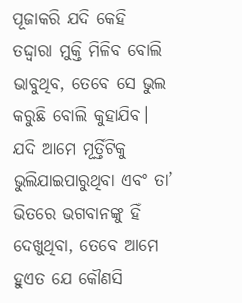ପୂଜାକରି ଯଦି କେହି ତଦ୍ଦ୍ବାରା ମୁକ୍ତି ମିଳିବ ବୋଲି ଭାବୁଥିବ, ତେବେ ସେ ଭୁଲ କରୁଛି ବୋଲି କୁହାଯିବ। ଯଦି ଆମେ ମୂର୍ତ୍ତିଟିକୁ ଭୁଲିଯାଇପାରୁଥିବା ଏବଂ ତା’ ଭିତରେ ଭଗବାନଙ୍କୁ ହିଁ ଦେଖୁଥିବା, ତେବେ ଆମେ ହୁଏତ ଯେ କୌଣସି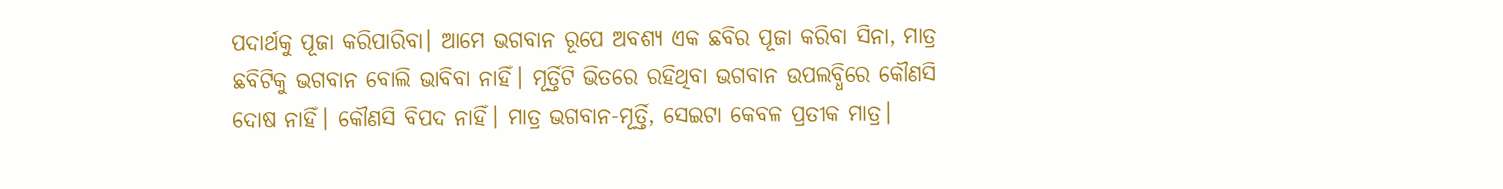ପଦାର୍ଥକୁ ପୂଜା କରିପାରିବା। ଆମେ ଭଗବାନ ରୂପେ ଅବଶ୍ୟ ଏକ ଛବିର ପୂଜା କରିବା ସିନା, ମାତ୍ର ଛବିଟିକୁ ଭଗବାନ ବୋଲି ଭାବିବା ନାହିଁ। ମୂର୍ତ୍ତିଟି ଭିତରେ ରହିଥିବା ଭଗବାନ ଉପଲବ୍ଧିରେ କୌଣସି ଦୋଷ ନାହିଁ। କୌଣସି ବିପଦ ନାହିଁ। ମାତ୍ର ଭଗବାନ-ମୂର୍ତ୍ତି, ସେଇଟା କେବଳ ପ୍ରତୀକ ମାତ୍ର।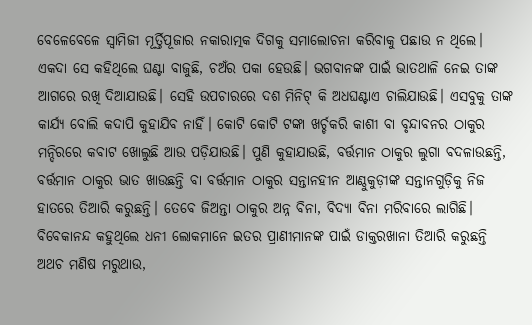ବେଳେବେଳେ ସ୍ବାମିଜୀ ମୂର୍ତ୍ତିପୂଜାର ନକାରାତ୍ମକ ଦିଗକୁ ସମାଲୋଚନା କରିବାକୁ ପଛାଉ ନ ଥିଲେ। ଏକଦା ସେ କହିଥିଲେ ଘଣ୍ଟା ବାଜୁଛି, ଚଅଁର ପକା ହେଉଛି। ଭଗବାନଙ୍କ ପାଇଁ ଭାତଥାଳି ନେଇ ତାଙ୍କ ଆଗରେ ରଖି ଦିଆଯାଉଛି। ସେହି ଉପଚାରରେ ଦଶ ମିନିଟ୍‌ କି ଅଧଘଣ୍ଟାଏ ଚାଲିଯାଉଛି। ଏସବୁକୁ ତାଙ୍କ କାର୍ଯ୍ୟ ବୋଲି କଦାପି କୁହାଯିବ ନାହିଁ। କୋଟି କୋଟି ଟଙ୍କା ଖର୍ଚ୍ଚକରି କାଶୀ ବା ବୃନ୍ଦାବନର ଠାକୁର ମନ୍ଦିରରେ କବାଟ ଖୋଲୁଛି ଆଉ ପଡ଼ିଯାଉଛି। ପୁଣି କୁହାଯାଉଛି, ବର୍ତ୍ତମାନ ଠାକୁର ଲୁଗା ବଦଳାଉଛନ୍ତି, ବର୍ତ୍ତମାନ ଠାକୁର ଭାତ ଖାଉଛନ୍ତି ବା ବର୍ତ୍ତମାନ ଠାକୁର ସନ୍ତାନହୀନ ଆଣ୍ଠୁକୁଡ଼ୀଙ୍କ ସନ୍ତାନଗୁଡ଼ିକୁ ନିଜ ହାତରେ ତିଆରି କରୁଛନ୍ତି। ତେବେ ଜିଅନ୍ତା ଠାକୁର ଅନ୍ନ ବିନା, ବିଦ୍ୟା ବିନା ମରିବାରେ ଲାଗିଛି। ବିବେକାନନ୍ଦ କହୁଥିଲେ ଧନୀ ଲୋକମାନେ ଇତର ପ୍ରାଣୀମାନଙ୍କ ପାଇଁ ଡାକ୍ତରଖାନା ତିଆରି କରୁଛନ୍ତି ଅଥଚ ମଣିଷ ମରୁଥାଉ,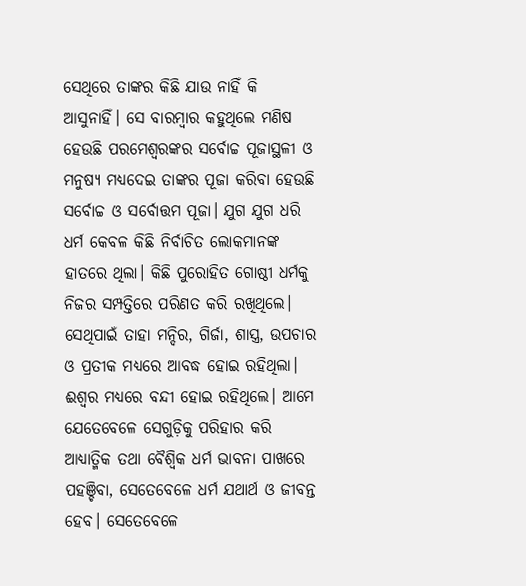ସେଥିରେ ତାଙ୍କର କିଛି ଯାଉ ନାହିଁ କି ଆସୁନାହିଁ। ସେ ବାରମ୍ବାର କହୁଥିଲେ ମଣିଷ ହେଉଛି ପରମେଶ୍ୱରଙ୍କର ସର୍ବୋଚ୍ଚ ପୂଜାସ୍ଥଳୀ ଓ ମନୁଷ୍ୟ ମଧ୍ୟଦେଇ ତାଙ୍କର ପୂଜା କରିବା ହେଉଛି ସର୍ବୋଚ୍ଚ ଓ ସର୍ବୋତ୍ତମ ପୂଜା। ଯୁଗ ଯୁଗ ଧରି ଧର୍ମ କେବଳ କିଛି ନିର୍ବାଚିତ ଲୋକମାନଙ୍କ ହାତରେ ଥିଲା। କିଛି ପୁରୋହିତ ଗୋଷ୍ଠୀ ଧର୍ମକୁ ନିଜର ସମ୍ପତ୍ତିରେ ପରିଣତ କରି ରଖିଥିଲେ। ସେଥିପାଇଁ ତାହା ମନ୍ଦିର, ଗିର୍ଜା, ଶାସ୍ତ୍ର, ଉପଚାର ଓ ପ୍ରତୀକ ମଧ୍ୟରେ ଆବଦ୍ଧ ହୋଇ ରହିଥିଲା। ଈଶ୍ୱର ମଧ୍ୟରେ ବନ୍ଦୀ ହୋଇ ରହିଥିଲେ। ଆମେ ଯେତେବେଳେ ସେଗୁଡ଼ିକୁ ପରିହାର କରି ଆଧ୍ୟାତ୍ମିକ ତଥା ବୈଶ୍ୱିକ ଧର୍ମ ଭାବନା ପାଖରେ ପହଞ୍ଚିବା, ସେତେବେଳେ ଧର୍ମ ଯଥାର୍ଥ ଓ ଜୀବନ୍ତ ହେବ। ସେତେବେଳେ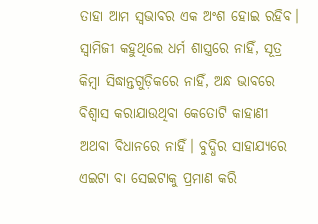ତାହା ଆମ ସ୍ବଭାବର ଏକ ଅଂଶ ହୋଇ ରହିବ।
ସ୍ବାମିଜୀ କହୁଥିଲେ ଧର୍ମ ଶାସ୍ତ୍ରରେ ନାହିଁ, ସୂତ୍ର କିମ୍ବା ସିଦ୍ଧାନ୍ତଗୁଡ଼ିକରେ ନାହିଁ, ଅନ୍ଧ ଭାବରେ ବିଶ୍ୱାସ କରାଯାଉଥିବା କେତୋଟି କାହାଣୀ ଅଥବା ବିଧାନରେ ନାହିଁ। ବୁଦ୍ଧିର ସାହାଯ୍ୟରେ ଏଇଟା ବା ସେଇଟାକୁ ପ୍ରମାଣ କରି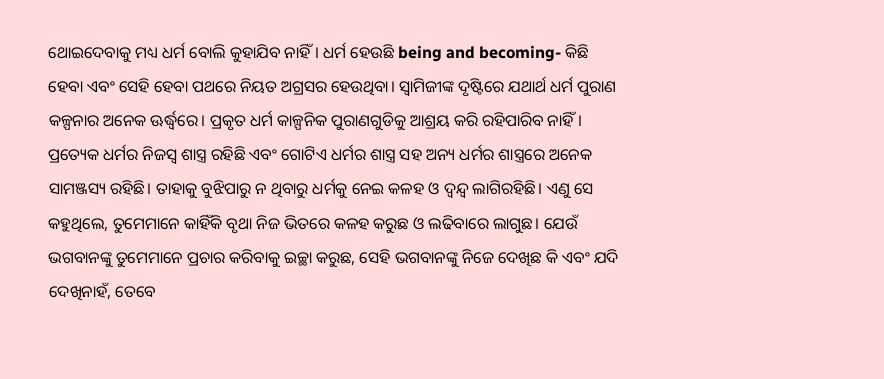ଥୋଇଦେବାକୁ ମଧ୍ୟ ଧର୍ମ ବୋଲି କୁହାଯିବ ନାହିଁ। ଧର୍ମ ହେଉଛି being and becoming- କିଛି ହେବା ଏବଂ ସେହି ହେବା ପଥରେ ନିୟତ ଅଗ୍ରସର ହେଉଥିବା। ସ୍ବାମିଜୀଙ୍କ ଦୃଷ୍ଟିରେ ଯଥାର୍ଥ ଧର୍ମ ପୁରାଣ କଳ୍ପନାର ଅନେକ ଊର୍ଦ୍ଧ୍ୱରେ। ପ୍ରକୃତ ଧର୍ମ କାଳ୍ପନିକ ପୁରାଣଗୁଡିକୁ ଆଶ୍ରୟ କରି ରହିପାରିବ ନାହିଁ। ପ୍ରତ୍ୟେକ ଧର୍ମର ନିଜସ୍ବ ଶାସ୍ତ୍ର ରହିଛି ଏବଂ ଗୋଟିଏ ଧର୍ମର ଶାସ୍ତ୍ର ସହ ଅନ୍ୟ ଧର୍ମର ଶାସ୍ତ୍ରରେ ଅନେକ ସାମଞ୍ଜସ୍ୟ ରହିଛି। ତାହାକୁ ବୁଝିପାରୁ ନ ଥିବାରୁ ଧର୍ମକୁ ନେଇ କଳହ ଓ ଦ୍ୱନ୍ଦ୍ୱ ଲାଗିରହିଛି। ଏଣୁ ସେ କହୁଥିଲେ, ତୁମେମାନେ କାହିଁକି ବୃଥା ନିଜ ଭିତରେ କଳହ କରୁଛ ଓ ଲଢିବାରେ ଲାଗୁଛ। ଯେଉଁ ଭଗବାନଙ୍କୁ ତୁମେମାନେ ପ୍ରଚାର କରିବାକୁ ଇଚ୍ଛା କରୁଛ, ସେହି ଭଗବାନଙ୍କୁ ନିଜେ ଦେଖିଛ କି ଏବଂ ଯଦି ଦେଖିନାହଁ, ତେବେ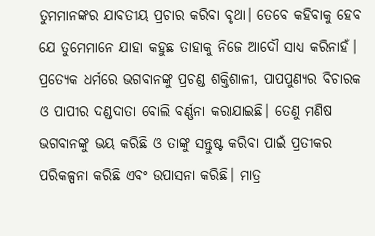ତୁମମାନଙ୍କର ଯାବତୀୟ ପ୍ରଚାର କରିବା ବୃଥା। ତେବେ କହିବାକୁ ହେବ ଯେ ତୁମେମାନେ ଯାହା କହୁଛ ତାହାକୁ ନିଜେ ଆଦୌ ସାଧ୍ୟ କରିନାହଁ। ପ୍ରତ୍ୟେକ ଧର୍ମରେ ଭଗବାନଙ୍କୁ ପ୍ରଚଣ୍ଡ ଶକ୍ତିଶାଳୀ, ପାପପୁଣ୍ୟର ବିଚାରକ ଓ ପାପୀର ଦଣ୍ଡଦାତା ବୋଲି ବର୍ଣ୍ଣନା କରାଯାଇଛି। ତେଣୁ ମଣିଷ ଭଗବାନଙ୍କୁ ଭୟ କରିଛି ଓ ତାଙ୍କୁ ସନ୍ତୁଷ୍ଟ କରିବା ପାଇଁ ପ୍ରତୀକର ପରିକଳ୍ପନା କରିଛି ଏବଂ ଉପାସନା କରିଛି। ମାତ୍ର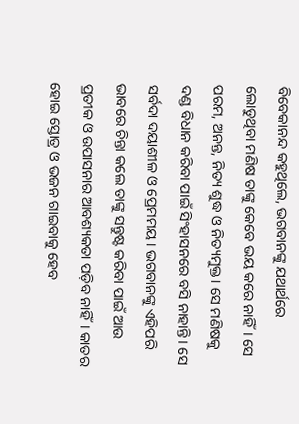ବିବେକାନନ୍ଦ କହୁଥିଲେ, ଭଗବାନଙ୍କୁ ଯଥାର୍ଥରେ ଲୋଡୁଥିବା ମଣିଷ ତାଙ୍କୁ କେବେ ଭୟ କରେ ନାହିଁ। ସେ ପରମ, ଅନନ୍ତ, ନିତ୍ୟ ଶୁଦ୍ଧ ଓ ନିତ୍ୟମୁକ୍ତ। ସେ ମଣିଷକୁ ଦଣ୍ଡ ବିଧାନ କରିବା ପାଇଁ ସିଂହାସନରେ ବସି ନାହାନ୍ତି। ସେ ସର୍ବଦା ଦୟାଶୀଳ ଓ ପ୍ରେମମୟ। ଭଗବାନଙ୍କୁ ଏହିପରି ଭାବରେ ଚିନ୍ତା କଲେ ତାଙ୍କୁ ସନ୍ତୁଷ୍ଟ କରିବା ପାଇଁ ଆଉ ପ୍ରତୀକ ଓ ଉପାସନାର ଆବଶ୍ୟକତା ପଡ଼ିବ ନାହିଁ। କାତର ହୋଇ ସ୍ତୋତ୍ର ଓ ଭଜନ ଗାଇବାକୁ ହେବ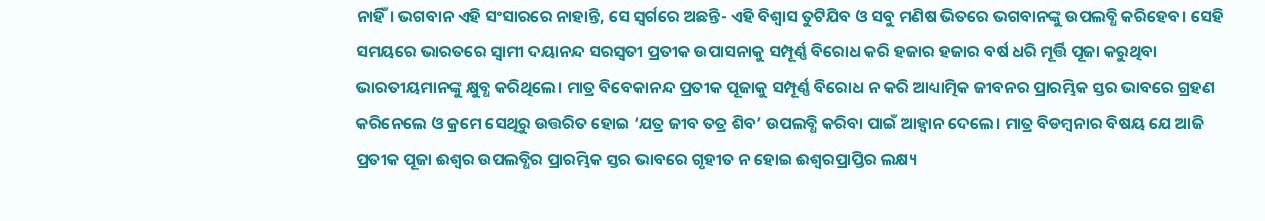ନାହିଁ। ଭଗବାନ ଏହି ସଂସାରରେ ନାହାନ୍ତି, ସେ ସ୍ବର୍ଗରେ ଅଛନ୍ତି- ଏହି ବିଶ୍ୱାସ ତୁଟିଯିବ ଓ ସବୁ ମଣିଷ ଭିତରେ ଭଗବାନଙ୍କୁ ଉପଲବ୍ଧି କରିହେବ। ସେହି ସମୟରେ ଭାରତରେ ସ୍ବାମୀ ଦୟାନନ୍ଦ ସରସ୍ବତୀ ପ୍ରତୀକ ଉପାସନାକୁ ସମ୍ପୂର୍ଣ୍ଣ ବିରୋଧ କରି ହଜାର ହଜାର ବର୍ଷ ଧରି ମୂର୍ତ୍ତି ପୂଜା କରୁଥିବା ଭାରତୀୟମାନଙ୍କୁ କ୍ଷୁବ୍ଧ କରିଥିଲେ। ମାତ୍ର ବିବେକାନନ୍ଦ ପ୍ରତୀକ ପୂଜାକୁ ସମ୍ପୂର୍ଣ୍ଣ ବିରୋଧ ନ କରି ଆଧ୍ୟାତ୍ମିକ ଜୀବନର ପ୍ରାରମ୍ଭିକ ସ୍ତର ଭାବରେ ଗ୍ରହଣ କରିନେଲେ ଓ କ୍ରମେ ସେଥିରୁ ଉତ୍ତରିତ ହୋଇ ‘ଯତ୍ର ଜୀବ ତତ୍ର ଶିବ’ ଉପଲବ୍ଧି କରିବା ପାଇଁ ଆହ୍ବାନ ଦେଲେ। ମାତ୍ର ବିଡମ୍ବନାର ବିଷୟ ଯେ ଆଜି ପ୍ରତୀକ ପୂଜା ଈଶ୍ୱର ଉପଲବ୍ଧିର ପ୍ରାରମ୍ଭିକ ସ୍ତର ଭାବରେ ଗୃହୀତ ନ ହୋଇ ଈଶ୍ୱରପ୍ରାପ୍ତିର ଲକ୍ଷ୍ୟ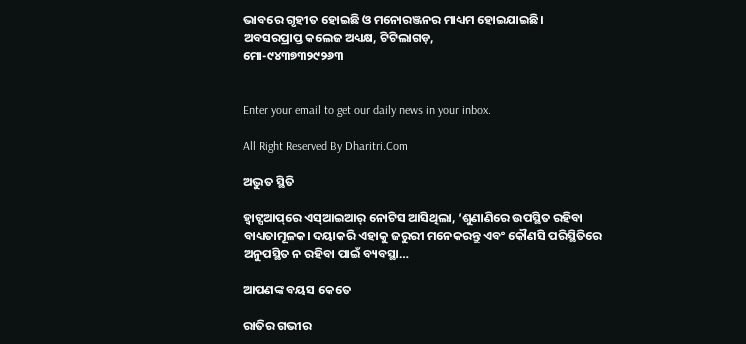ଭାବରେ ଗୃହୀତ ହୋଇଛି ଓ ମନୋରଞ୍ଜନର ମାଧ୍ୟମ ହୋଇଯାଇଛି।
ଅବସରପ୍ରାପ୍ତ କଲେଜ ଅଧ୍ୟକ୍ଷ, ଟିଟିଲାଗଡ଼,
ମୋ-୯୪୩୭୩୨୯୨୬୩


Enter your email to get our daily news in your inbox.

All Right Reserved By Dharitri.Com

ଅଦ୍ଭୁତ ସ୍ଥିତି

ହ୍ୱାଟ୍ସଆପ୍‌ରେ ଏସ୍‌ଆଇଆର୍‌ ନୋଟିସ ଆସିଥିଲା, ‘ଶୁଣାଣିରେ ଉପସ୍ଥିତ ରହିବା ବାଧ୍ୟତାମୂଳକ। ଦୟାକରି ଏହାକୁ ଜରୁରୀ ମନେକରନ୍ତୁ ଏବଂ କୌଣସି ପରିସ୍ଥିତିରେ ଅନୁପସ୍ଥିତ ନ ରହିବା ପାଇଁ ବ୍ୟବସ୍ଥା…

ଆପଣଙ୍କ ବୟସ କେତେ

ରାତିର ଗଭୀର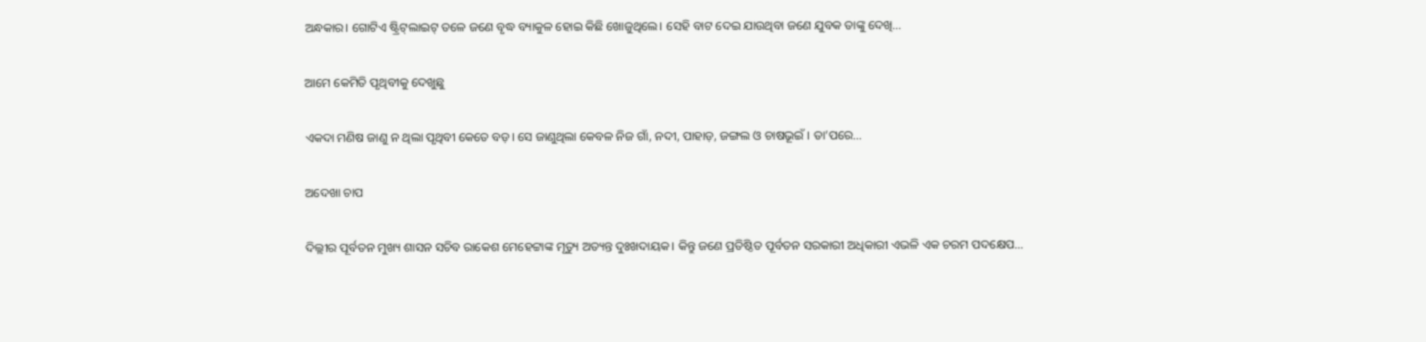ଅନ୍ଧକାର। ଗୋଟିଏ ଷ୍ଟ୍ରିଟ୍‌ଲାଇଟ୍‌ ତଳେ ଜଣେ ବୃଦ୍ଧ ବ୍ୟାକୁଳ ହୋଇ କିଛି ଖୋଜୁଥିଲେ। ସେହି ବାଟ ଦେଇ ଯାଉଥିବା ଜଣେ ଯୁବକ ତାଙ୍କୁ ଦେଖି…

ଆମେ କେମିତି ପୃଥିବୀକୁ ଦେଖୁଛୁ

ଏକଦା ମଣିଷ ଜାଣୁ ନ ଥିଲା ପୃଥିବୀ କେତେ ବଡ଼। ସେ ଜାଣୁଥିଲା କେବଳ ନିଜ ଗାଁ, ନଦୀ, ପାହାଡ଼, ଜଙ୍ଗଲ ଓ ଚାଷଭୂଇଁ । ତା’ପରେ…

ଅଦେଖା ଚାପ

ଦିଲ୍ଲୀର ପୂର୍ବତନ ମୁଖ୍ୟ ଶାସନ ସଚିବ ରାକେଶ ମେହେଟ୍ଟାଙ୍କ ମୃତ୍ୟୁ ଅତ୍ୟନ୍ତ ଦୁଃଖଦାୟକ। କିନ୍ତୁ ଜଣେ ପ୍ରତିଷ୍ଠିତ ପୂର୍ବତନ ସରକାରୀ ଅଧିକାରୀ ଏଭଳି ଏକ ଚରମ ପଦକ୍ଷେପ…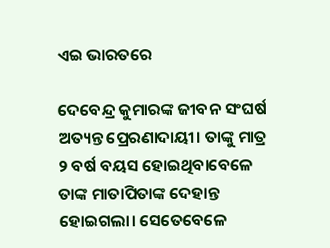ଏଇ ଭାରତରେ

ଦେବେନ୍ଦ୍ର କୁମାରଙ୍କ ଜୀବନ ସଂଘର୍ଷ ଅତ୍ୟନ୍ତ ପ୍ରେରଣାଦାୟୀ। ତାଙ୍କୁ ମାତ୍ର ୨ ବର୍ଷ ବୟସ ହୋଇଥିବାବେଳେ ତାଙ୍କ ମାତାପିତାଙ୍କ ଦେହାନ୍ତ ହୋଇଗଲା। ସେତେବେଳେ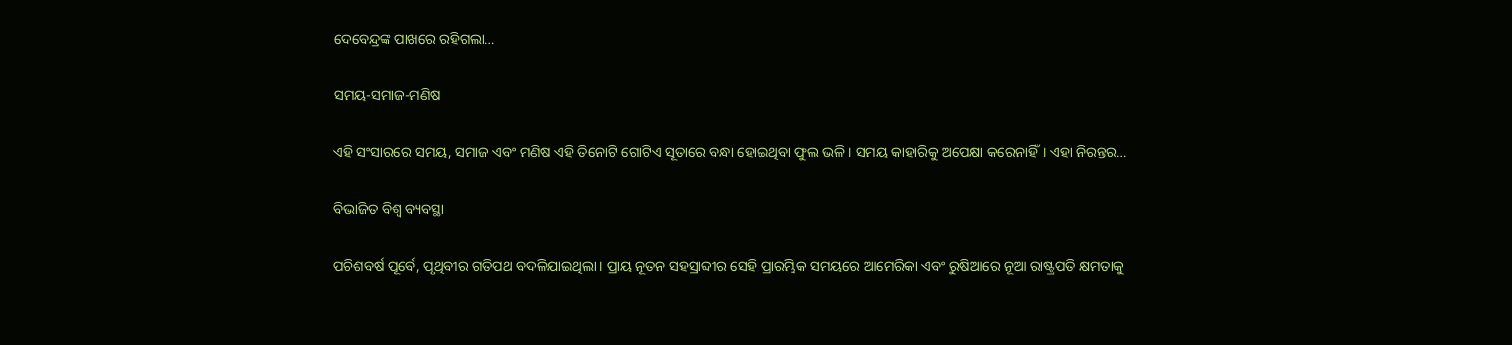ଦେବେନ୍ଦ୍ରଙ୍କ ପାଖରେ ରହିଗଲା…

ସମୟ-ସମାଜ-ମଣିଷ

ଏହି ସଂସାରରେ ସମୟ, ସମାଜ ଏବଂ ମଣିଷ ଏହି ତିନୋଟି ଗୋଟିଏ ସୂତାରେ ବନ୍ଧା ହୋଇଥିବା ଫୁଲ ଭଳି। ସମୟ କାହାରିକୁ ଅପେକ୍ଷା କରେନାହିଁ। ଏହା ନିରନ୍ତର…

ବିଭାଜିତ ବିଶ୍ୱ ବ୍ୟବସ୍ଥା

ପଚିଶବର୍ଷ ପୂର୍ବେ, ପୃଥିବୀର ଗତିପଥ ବଦଳିଯାଇଥିଲା। ପ୍ରାୟ ନୂତନ ସହସ୍ରାବ୍ଦୀର ସେହି ପ୍ରାରମ୍ଭିକ ସମୟରେ ଆମେରିକା ଏବଂ ରୁଷିଆରେ ନୂଆ ରାଷ୍ଟ୍ରପତି କ୍ଷମତାକୁ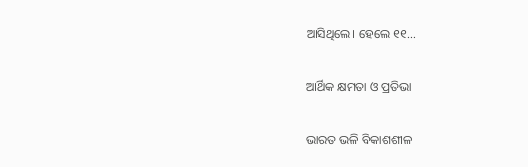ଆସିଥିଲେ। ହେଲେ ୧୧…

ଆର୍ଥିକ କ୍ଷମତା ଓ ପ୍ରତିଭା

ଭାରତ ଭଳି ବିକାଶଶୀଳ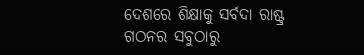ଦେଶରେ ଶିକ୍ଷାକୁ ସର୍ବଦା ରାଷ୍ଟ୍ର ଗଠନର ସବୁଠାରୁ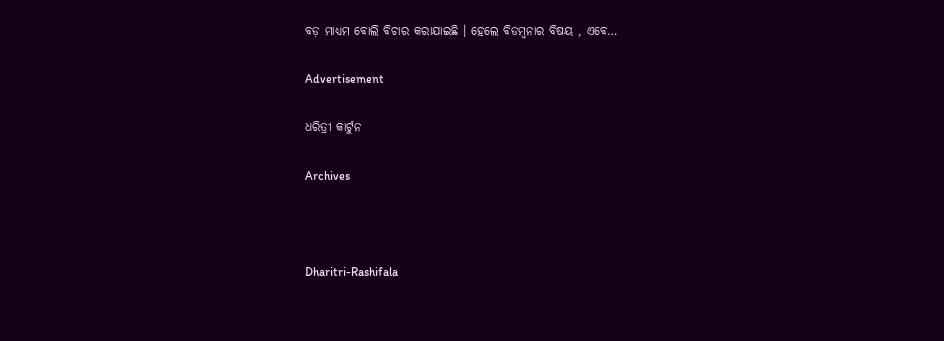ବଡ଼ ମାଧ୍ୟମ ବୋଲି ବିଚାର କରାଯାଇଛି । ହେଲେ ବିଡମ୍ବନାର ବିଷୟ , ଏବେ…

Advertisement

ଧରିତ୍ରୀ କାର୍ଟୁନ

Archives



Dharitri-Rashifala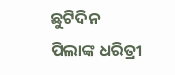ଛୁଟିଦିନ
ପିଲାଙ୍କ ଧରିତ୍ରୀ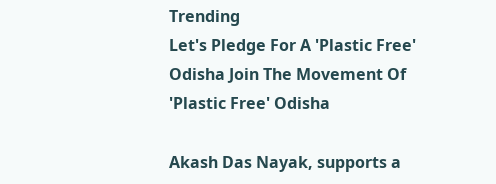Trending
Let's Pledge For A 'Plastic Free' Odisha Join The Movement Of 'Plastic Free' Odisha

Akash Das Nayak, supports a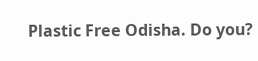Plastic Free Odisha. Do you?